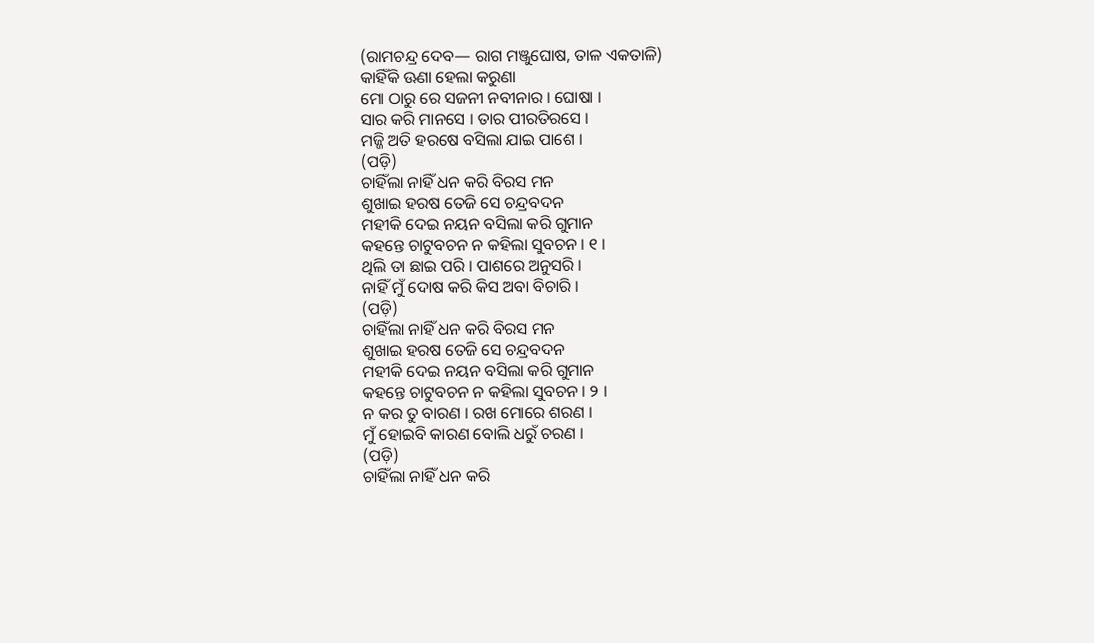(ରାମଚନ୍ଦ୍ର ଦେବ— ରାଗ ମଞ୍ଜୁଘୋଷ, ତାଳ ଏକତାଳି)
କାହିଁକି ଊଣା ହେଲା କରୁଣା
ମୋ ଠାରୁ ରେ ସଜନୀ ନବୀନାର । ଘୋଷା ।
ସାର କରି ମାନସେ । ତାର ପୀରତିରସେ ।
ମଜ୍ଜି ଅତି ହରଷେ ବସିଲା ଯାଇ ପାଶେ ।
(ପଡ଼ି)
ଚାହିଁଲା ନାହିଁ ଧନ କରି ବିରସ ମନ
ଶୁଖାଇ ହରଷ ତେଜି ସେ ଚନ୍ଦ୍ରବଦନ
ମହୀକି ଦେଇ ନୟନ ବସିଲା କରି ଗୁମାନ
କହନ୍ତେ ଚାଟୁବଚନ ନ କହିଲା ସୁବଚନ । ୧ ।
ଥିଲି ତା ଛାଇ ପରି । ପାଶରେ ଅନୁସରି ।
ନାହିଁ ମୁଁ ଦୋଷ କରି କିସ ଅବା ବିଚାରି ।
(ପଡ଼ି)
ଚାହିଁଲା ନାହିଁ ଧନ କରି ବିରସ ମନ
ଶୁଖାଇ ହରଷ ତେଜି ସେ ଚନ୍ଦ୍ରବଦନ
ମହୀକି ଦେଇ ନୟନ ବସିଲା କରି ଗୁମାନ
କହନ୍ତେ ଚାଟୁବଚନ ନ କହିଲା ସୁବଚନ । ୨ ।
ନ କର ତୁ ବାରଣ । ରଖ ମୋରେ ଶରଣ ।
ମୁଁ ହୋଇବି କାରଣ ବୋଲି ଧରୁଁ ଚରଣ ।
(ପଡ଼ି)
ଚାହିଁଲା ନାହିଁ ଧନ କରି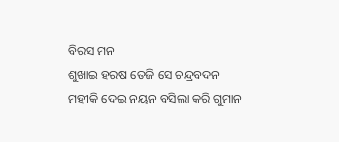ବିରସ ମନ
ଶୁଖାଇ ହରଷ ତେଜି ସେ ଚନ୍ଦ୍ରବଦନ
ମହୀକି ଦେଇ ନୟନ ବସିଲା କରି ଗୁମାନ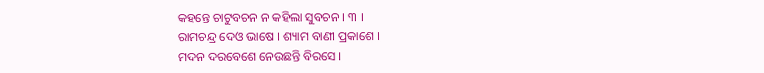କହନ୍ତେ ଚାଟୁବଚନ ନ କହିଲା ସୁବଚନ । ୩ ।
ରାମଚନ୍ଦ୍ର ଦେଓ ଭାଷେ । ଶ୍ୟାମ ବାଣୀ ପ୍ରକାଶେ ।
ମଦନ ଦରବେଶେ ନେଉଛନ୍ତି ବିରସେ ।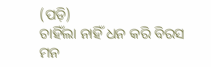(ପଡ଼ି)
ଚାହିଁଲା ନାହିଁ ଧନ କରି ବିରସ ମନ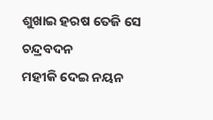ଶୁଖାଇ ହରଷ ତେଜି ସେ ଚନ୍ଦ୍ରବଦନ
ମହୀକି ଦେଇ ନୟନ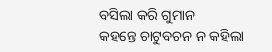ବସିଲା କରି ଗୁମାନ
କହନ୍ତେ ଚାଟୁବଚନ ନ କହିଲା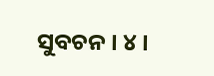ସୁବଚନ । ୪ ।